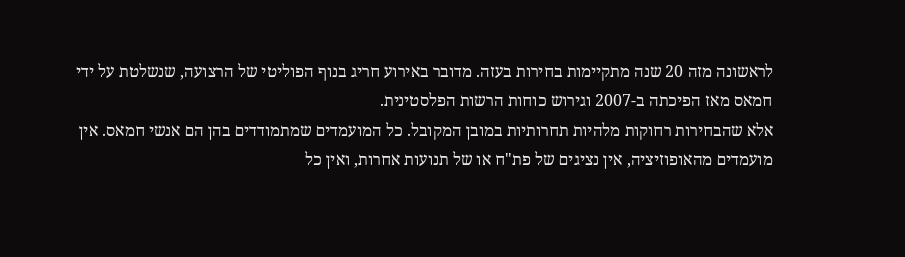לראשונה מזה 20 שנה מתקיימות בחירות בעזה. מדובר באירוע חריג בנוף הפוליטי של הרצועה, שנשלטת על ידי חמאס מאז הפיכתה ב-2007 וגירוש כוחות הרשות הפלסטינית.
אלא שהבחירות רחוקות מלהיות תחרותיות במובן המקובל. כל המועמדים שמתמודדים בהן הם אנשי חמאס. אין מועמדים מהאופוזיציה, אין נציגים של פת"ח או של תנועות אחרות, ואין כל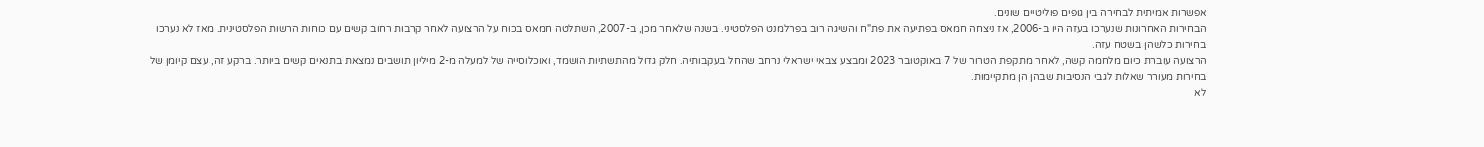אפשרות אמיתית לבחירה בין גופים פוליטיים שונים.
הבחירות האחרונות שנערכו בעזה היו ב-2006, אז ניצחה חמאס בפתיעה את פת"ח והשיגה רוב בפרלמנט הפלסטיני. בשנה שלאחר מכן, ב-2007, השתלטה חמאס בכוח על הרצועה לאחר קרבות רחוב קשים עם כוחות הרשות הפלסטינית. מאז לא נערכו בחירות כלשהן בשטח עזה.
הרצועה עוברת כיום מלחמה קשה, לאחר מתקפת הטרור של 7 באוקטובר 2023 ומבצע צבאי ישראלי נרחב שהחל בעקבותיה. חלק גדול מהתשתיות הושמד, ואוכלוסייה של למעלה מ-2 מיליון תושבים נמצאת בתנאים קשים ביותר. ברקע זה, עצם קיומן של בחירות מעורר שאלות לגבי הנסיבות שבהן הן מתקיימות.
לא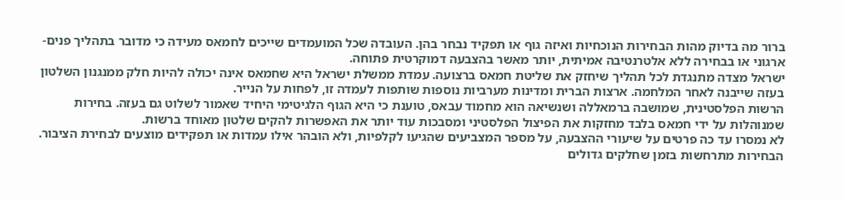ברור מה בדיוק מהות הבחירות הנוכחיות ואיזה גוף או תפקיד נבחר בהן. העובדה שכל המועמדים שייכים לחמאס מעידה כי מדובר בתהליך פנים-ארגוני או בבחירה ללא אלטרנטיבה אמיתית, יותר מאשר בהצבעה דמוקרטית פתוחה.
ישראל מצדה מתנגדת לכל תהליך שיחזק את שליטת חמאס ברצועה. עמדת ממשלת ישראל היא שחמאס אינה יכולה להיות חלק ממנגנון השלטון בעזה שייבנה לאחר המלחמה. ארצות הברית ומדינות מערביות נוספות שותפות לעמדה זו, לפחות על הנייר.
הרשות הפלסטינית, שמושבה ברמאללה ושנשיאה הוא מחמוד עבאס, טוענת כי היא הגוף הלגיטימי היחיד שאמור לשלוט גם בעזה. בחירות שמנוהלות על ידי חמאס בלבד מחזקות את הפיצול הפלסטיני ומסבכות עוד יותר את האפשרות להקים שלטון מאוחד ברשות.
לא נמסרו עד כה פרטים על שיעורי ההצבעה, על מספר המצביעים שהגיעו לקלפיות, ולא הובהר אילו עמדות או תפקידים מוצעים לבחירת הציבור. הבחירות מתרחשות בזמן שחלקים גדולים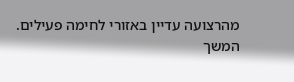מהרצועה עדיין באזורי לחימה פעילים.
המשך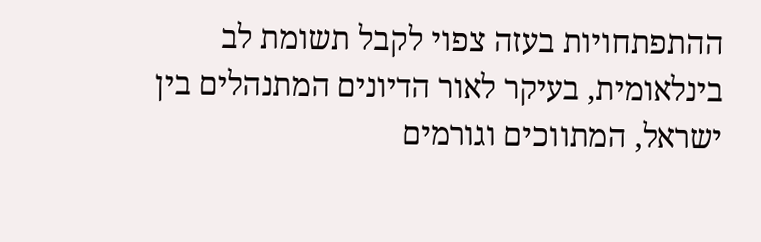ההתפתחויות בעזה צפוי לקבל תשומת לב בינלאומית, בעיקר לאור הדיונים המתנהלים בין ישראל, המתווכים וגורמים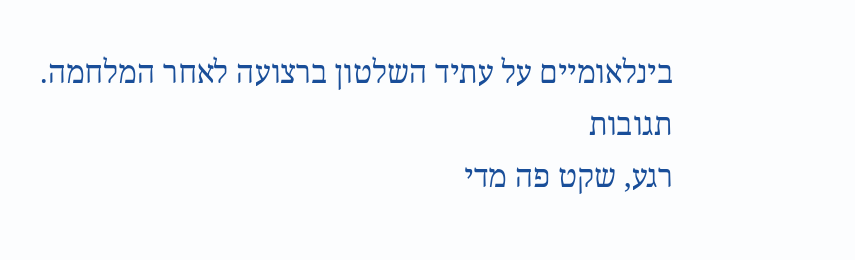בינלאומיים על עתיד השלטון ברצועה לאחר המלחמה.
תגובות
רגע, שקט פה מדי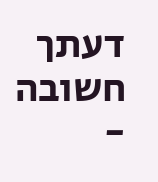דעתך חשובה -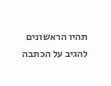תהיו הראשונים להגיב על הכתבה